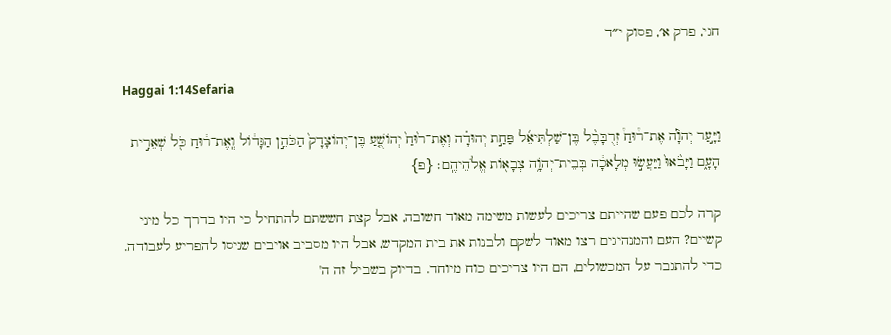חגי, פרק א׳, פסוק י״ד

Haggai 1:14Sefaria

וַיָּ֣עַר יְהֹוָ֡ה אֶת־ר֩וּחַ֩ זְרֻבָּבֶ֨ל בֶּן־שַׁלְתִּיאֵ֜ל פַּחַ֣ת יְהוּדָ֗ה וְאֶת־ר֙וּחַ֙ יְהוֹשֻׁ֤עַ בֶּן־יְהוֹצָדָק֙ הַכֹּהֵ֣ן הַגָּד֔וֹל וְֽאֶת־ר֔וּחַ כֹּ֖ל שְׁאֵרִ֣ית הָעָ֑ם וַיָּבֹ֙אוּ֙ וַיַּעֲשׂ֣וּ מְלָאכָ֔ה בְּבֵית־יְהֹוָ֥ה צְבָא֖וֹת אֱלֹהֵיהֶֽם׃ {פ}

קרה לכם פעם שהייתם צריכים לעשות משימה מאוד חשובה, אבל קצת חששתם להתחיל כי היו בדרך כל מיני קשיים? העם והמנהיגים רצו מאוד לשקם ולבנות את בית המקדש, אבל היו מסביב אויבים שניסו להפריע לעבודה. כדי להתגבר על המכשולים, הם היו צריכים כוח מיוחד. בדיוק בשביל זה ה'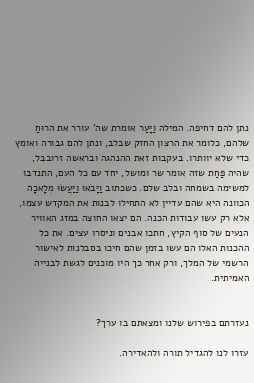נתן להם דחיפה. המילה וַיָּעַר אומרת שה' עורר את הרוּחַ שלהם, כלומר את הרצון החזק שבלב, ונתן להם גבורה ואומץ כדי שלא יוותרו. בעקבות זאת ההנהגה ובראשה זרובבל, שהיה פַּחַת שזה אומר שר ומושל, יחד עם כל העם, התנדבו למשימה בשמחה ובלב שלם. כשכתוב וַיָּבֹאוּ וַיַּעֲשׂוּ מְלָאכָה הכוונה היא שהם עדיין לא התחילו לבנות את המקדש עצמו, אלא רק עשו עבודות הכנה. הם יצאו החוצה במזג האוויר הנעים של סוף הקיץ, חתכו אבנים וניסרו עצים. את כל ההכנות האלו הם עשו בזמן שהם חיכו בסבלנות לאישור הרשמי של המלך, ורק אחר כך היו מוכנים לגשת לבנייה האמיתית.


נעזרתם בפירוש שלנו ומצאתם בו ערך?

עזרו לנו להגדיל תורה ולהאדירה.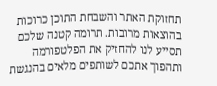תחזוקת האתר והשבחת התוכן כרוכות בהוצאות מרובות. תרומה קטנה שלכם תסייע לנו להחזיק את הפלטפורמה ותהפוך אתכם לשותפים מלאים בהנגשת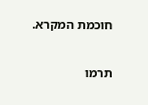חוכמת המקרא.

תרמו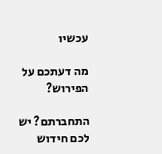עכשיו

מה דעתכם על הפירוש?

התחברתם? יש לכם חידוש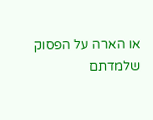או הארה על הפסוק שלמדתם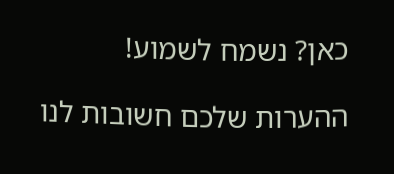כאן? נשמח לשמוע!

ההערות שלכם חשובות לנו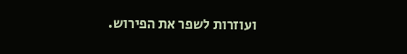ועוזרות לשפר את הפירוש.